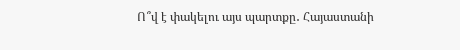Ո՞վ է փակելու այս պարտքը․ Հայաստանի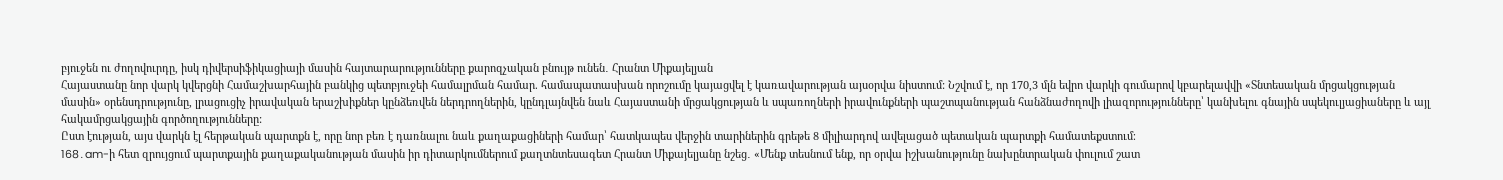բյուջեն ու ժողովուրդը, իսկ դիվերսիֆիկացիայի մասին հայտարարությունները քարոզչական բնույթ ունեն․ Հրանտ Միքայելյան
Հայաստանը նոր վարկ կվերցնի Համաշխարհային բանկից պետբյուջեի համալրման համար. համապատասխան որոշումը կայացվել է կառավարության այսօրվա նիստում: Նշվում է, որ 170,3 մլն եվրո վարկի գումարով կբարելավվի «Տնտեսական մրցակցության մասին» օրենսդրությունը, լրացուցիչ իրավական երաշխիքներ կընձեռվեն ներդրողներին, կընդլայնվեն նաև Հայաստանի մրցակցության և սպառողների իրավունքների պաշտպանության հանձնաժողովի լիազորությունները՝ կանխելու գնային սպեկուլյացիաները և այլ հակամրցակցային գործողությունները:
Ըստ էության, այս վարկն էլ հերթական պարտքն է, որը նոր բեռ է դառնալու նաև քաղաքացիների համար՝ հատկապես վերջին տարիներին գրեթե 8 միլիարդով ավելացած պետական պարտքի համատեքստում։
168․am-ի հետ զրույցում պարտքային քաղաքականության մասին իր դիտարկումներում քաղտնտեսագետ Հրանտ Միքայելյանը նշեց․ «Մենք տեսնում ենք, որ օրվա իշխանությունը նախընտրական փուլում շատ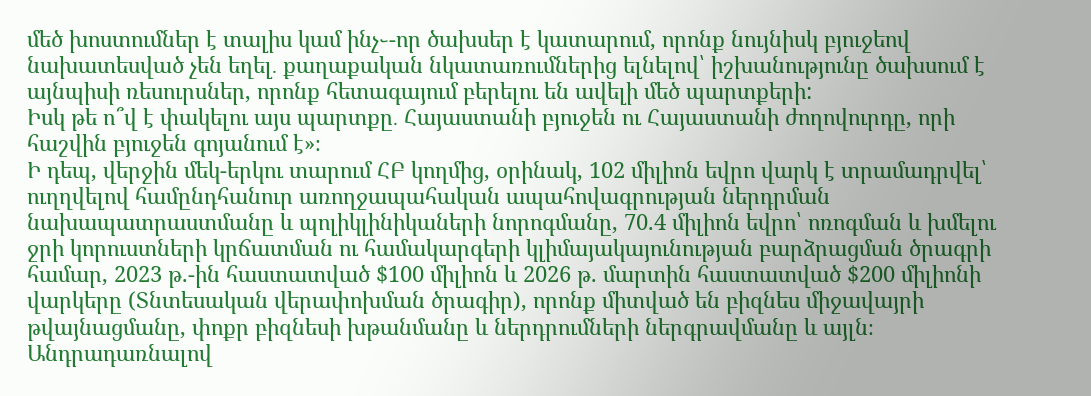մեծ խոստումներ է տալիս կամ ինչ֊-որ ծախսեր է կատարում, որոնք նույնիսկ բյուջեով նախատեսված չեն եղել․ քաղաքական նկատառումներից ելնելով՝ իշխանությունը ծախսում է այնպիսի ռեսուրսներ, որոնք հետագայում բերելու են ավելի մեծ պարտքերի:
Իսկ թե ո՞վ է փակելու այս պարտքը․ Հայաստանի բյուջեն ու Հայաստանի ժողովուրդը, որի հաշվին բյուջեն գոյանում է»։
Ի դեպ, վերջին մեկ-երկու տարում ՀԲ կողմից, օրինակ, 102 միլիոն եվրո վարկ է տրամադրվել՝ ուղղվելով համընդհանուր առողջապահական ապահովագրության ներդրման նախապատրաստմանը և պոլիկլինիկաների նորոգմանը, 70.4 միլիոն եվրո՝ ոռոգման և խմելու ջրի կորուստների կրճատման ու համակարգերի կլիմայակայունության բարձրացման ծրագրի համար, 2023 թ.-ին հաստատված $100 միլիոն և 2026 թ. մարտին հաստատված $200 միլիոնի վարկերը (Տնտեսական վերափոխման ծրագիր), որոնք միտված են բիզնես միջավայրի թվայնացմանը, փոքր բիզնեսի խթանմանը և ներդրումների ներգրավմանը և այլն։
Անդրադառնալով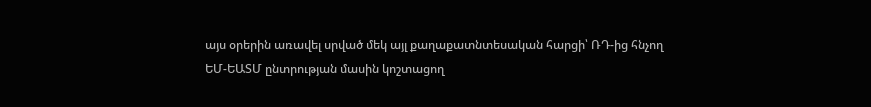այս օրերին առավել սրված մեկ այլ քաղաքատնտեսական հարցի՝ ՌԴ-ից հնչող ԵՄ-ԵԱՏՄ ընտրության մասին կոշտացող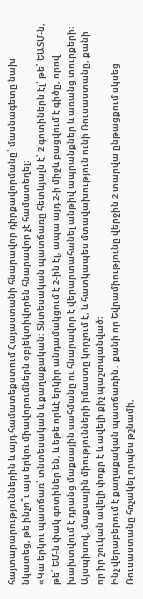հայտարարություններին և այդ համատեքստում Հայաստանի հնարավոր դիրքավորմանը՝ մասնագետը նախ նկատեց, թե ինչո՞ւ այս երկու միավորումներն օբյեկտիվորեն հնարավոր չէ համատեղել։
«Կա երկու պատճառ՝ տնտեսական և քաղաքական։ Տնտեսական պատճառը հետևյալն է՝ 2 գոտիներն էլ՝ թե՛ ԵԱՏՄ-ն, թե՛ ԵՄ-ն փակ գոտիներ են, և եթե որևէ երկիր անդամակցում է 2-ին էլ, ապա այդ 2-ի միջև բացվում է գիծը, որով խախտվում է դրանց մաքսային սահմանը ու հնարավոր է վերարտահանել անթիվ ապրանքներ և առանց տուրքերի։ Այսպիսով, մաքսային միությունների իմաստը կորչում է, և հատկապես մտավախություն ունի Ռուսաստանը, քանի որ իր շուկան ավելի փոքր է և ավելի քիչ պաշտպանված։
Ինչ վերաբերում է քաղաքական պատճառին․ քանի որ Եվրամիությունը վերջին 2 տարվա ընթացքում սկսեց Ռուսաստանը հռչակել որպես թշնամի,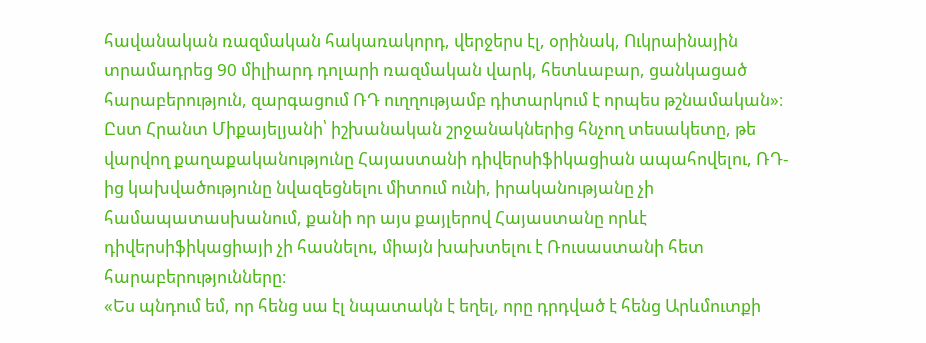հավանական ռազմական հակառակորդ, վերջերս էլ, օրինակ, Ուկրաինային տրամադրեց 90 միլիարդ դոլարի ռազմական վարկ, հետևաբար, ցանկացած հարաբերություն, զարգացում ՌԴ ուղղությամբ դիտարկում է որպես թշնամական»։
Ըստ Հրանտ Միքայելյանի՝ իշխանական շրջանակներից հնչող տեսակետը, թե վարվող քաղաքականությունը Հայաստանի դիվերսիֆիկացիան ապահովելու, ՌԴ-ից կախվածությունը նվազեցնելու միտում ունի, իրականությանը չի համապատասխանում, քանի որ այս քայլերով Հայաստանը որևէ դիվերսիֆիկացիայի չի հասնելու, միայն խախտելու է Ռուսաստանի հետ հարաբերությունները։
«Ես պնդում եմ, որ հենց սա էլ նպատակն է եղել, որը դրդված է հենց Արևմուտքի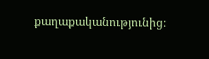քաղաքականությունից։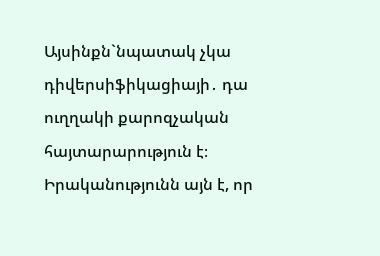Այսինքն`նպատակ չկա դիվերսիֆիկացիայի․ դա ուղղակի քարոզչական հայտարարություն է։ Իրականությունն այն է, որ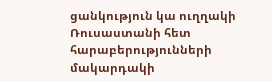ցանկություն կա ուղղակի Ռուսաստանի հետ հարաբերությունների մակարդակի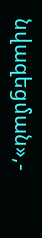նվազեցման»,-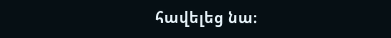հավելեց նա։